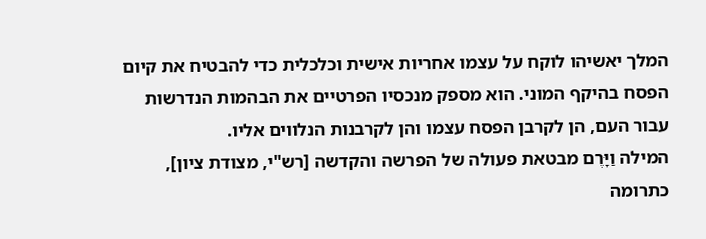המלך יאשיהו לוקח על עצמו אחריות אישית וכלכלית כדי להבטיח את קיום הפסח בהיקף המוני. הוא מספק מנכסיו הפרטיים את הבהמות הנדרשות עבור העם, הן לקרבן הפסח עצמו והן לקרבנות הנלווים אליו.
המילה וַיָּרֶם מבטאת פעולה של הפרשה והקדשה [רש"י, מצודת ציון], כתרומה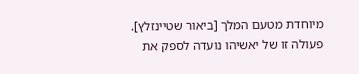מיוחדת מטעם המלך [ביאור שטיינזלץ]. פעולה זו של יאשיהו נועדה לספק את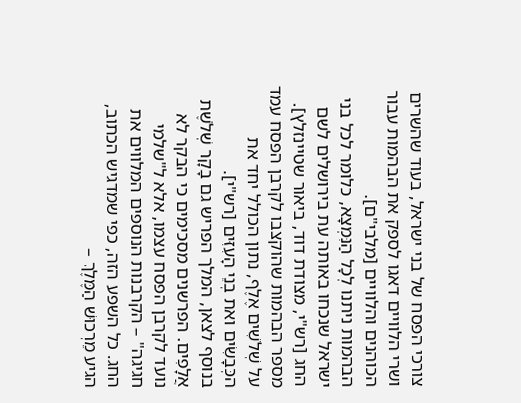צורכי הפסח של בני ישראל, בעוד שהשרים ושרי הלוויים דאגו לספק את הבהמות עבור הכוהנים והלוויים [מלבי"ם].
הבהמות ניתנו לְכָל הַנִּמְצָא, כלומר לכל בני ישראל שנכחו באותה עת בירושלים לשם החג [רש"י, מצודת דוד, ביאור שטיינזלץ]. מספר הבהמות שהוקצבו לקרבן הפסח עמד על שְׁלֹשִׁים אֶלֶף, נתון הכולל יחד את הכְּבָשִׂים ואת בְנֵי הָעִזִּים [רש"י].
בנוסף לצאן, המלך הפריש גם בָקָר שְׁלֹשֶׁת אֲלָפִים. הפרשנים מסכימים כי הבקר לא נועד לקרבן הפסח עצמו, אלא ל"שלמי חגיגה" – הקרבנות הנוספים המלווים את החג. כל השפע הזה, כפי שמדגיש הכתוב, הגיע מֵרְכוּשׁ הַמֶּלֶךְ –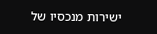ישירות מנכסיו של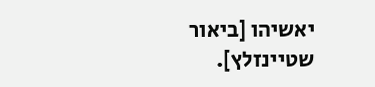יאשיהו [ביאור שטיינזלץ].